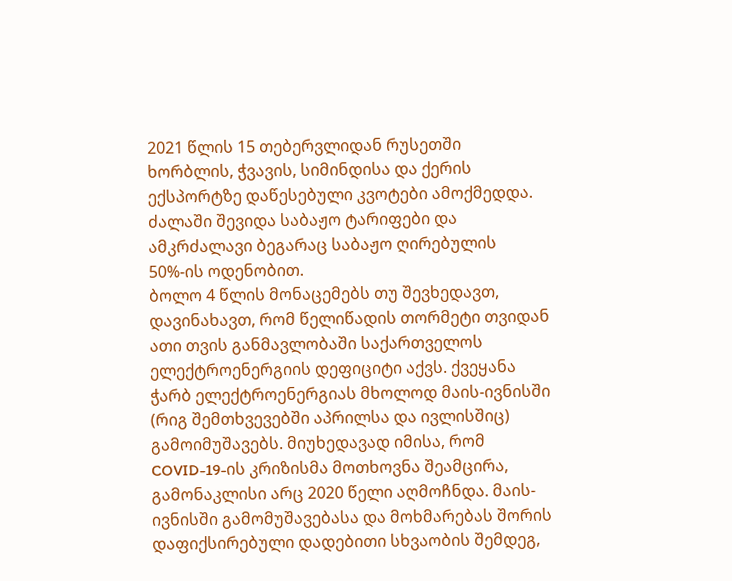2021 წლის 15 თებერვლიდან რუსეთში ხორბლის, ჭვავის, სიმინდისა და ქერის ექსპორტზე დაწესებული კვოტები ამოქმედდა. ძალაში შევიდა საბაჟო ტარიფები და ამკრძალავი ბეგარაც საბაჟო ღირებულის 50%-ის ოდენობით.
ბოლო 4 წლის მონაცემებს თუ შევხედავთ, დავინახავთ, რომ წელიწადის თორმეტი თვიდან ათი თვის განმავლობაში საქართველოს ელექტროენერგიის დეფიციტი აქვს. ქვეყანა ჭარბ ელექტროენერგიას მხოლოდ მაის-ივნისში (რიგ შემთხვევებში აპრილსა და ივლისშიც) გამოიმუშავებს. მიუხედავად იმისა, რომ COVID-19-ის კრიზისმა მოთხოვნა შეამცირა, გამონაკლისი არც 2020 წელი აღმოჩნდა. მაის-ივნისში გამომუშავებასა და მოხმარებას შორის დაფიქსირებული დადებითი სხვაობის შემდეგ,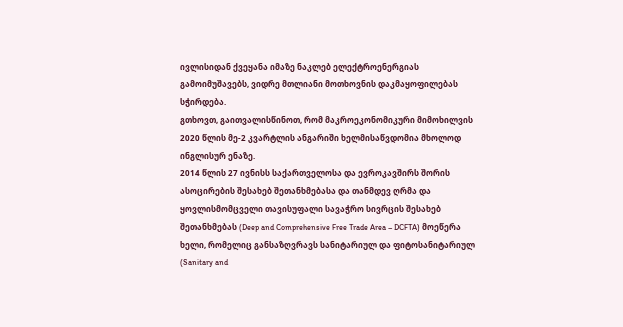ივლისიდან ქვეყანა იმაზე ნაკლებ ელექტროენერგიას გამოიმუშავებს, ვიდრე მთლიანი მოთხოვნის დაკმაყოფილებას სჭირდება.
გთხოვთ, გაითვალისწინოთ, რომ მაკროეკონომიკური მიმოხილვის 2020 წლის მე-2 კვარტლის ანგარიში ხელმისაწვდომია მხოლოდ ინგლისურ ენაზე.
2014 წლის 27 ივნისს საქართველოსა და ევროკავშირს შორის ასოცირების შესახებ შეთანხმებასა და თანმდევ ღრმა და ყოვლისმომცველი თავისუფალი სავაჭრო სივრცის შესახებ შეთანხმებას (Deep and Comprehensive Free Trade Area – DCFTA) მოეწერა ხელი, რომელიც განსაზღვრავს სანიტარიულ და ფიტოსანიტარიულ (Sanitary and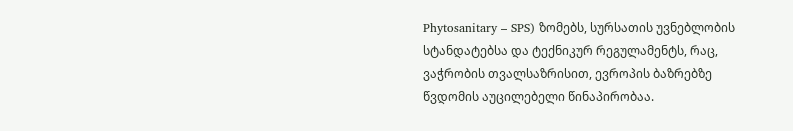Phytosanitary – SPS) ზომებს, სურსათის უვნებლობის სტანდატებსა და ტექნიკურ რეგულამენტს, რაც, ვაჭრობის თვალსაზრისით, ევროპის ბაზრებზე წვდომის აუცილებელი წინაპირობაა.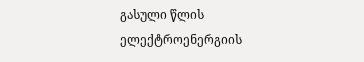გასული წლის ელექტროენერგიის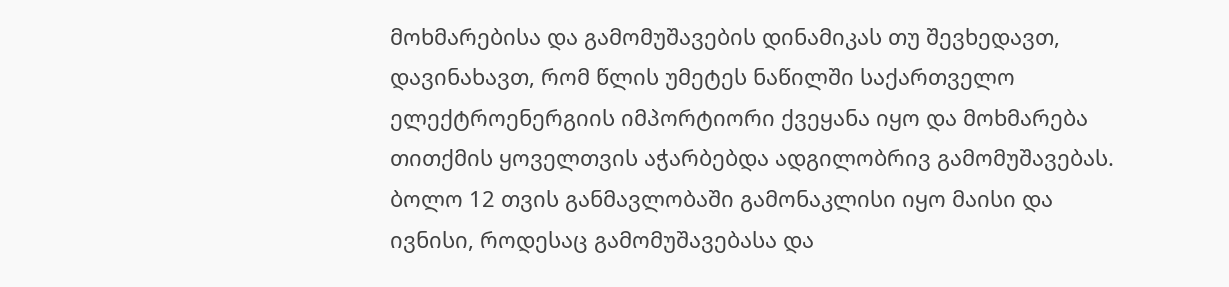მოხმარებისა და გამომუშავების დინამიკას თუ შევხედავთ, დავინახავთ, რომ წლის უმეტეს ნაწილში საქართველო ელექტროენერგიის იმპორტიორი ქვეყანა იყო და მოხმარება თითქმის ყოველთვის აჭარბებდა ადგილობრივ გამომუშავებას. ბოლო 12 თვის განმავლობაში გამონაკლისი იყო მაისი და ივნისი, როდესაც გამომუშავებასა და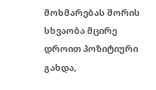მოხმარებას შორის სხვაობა მცირე დროით პოზიტიური გახდა,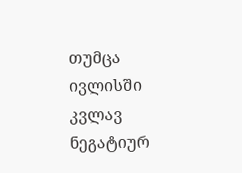თუმცა ივლისში კვლავ ნეგატიურ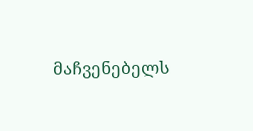მაჩვენებელს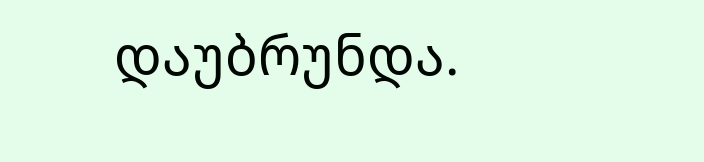დაუბრუნდა.